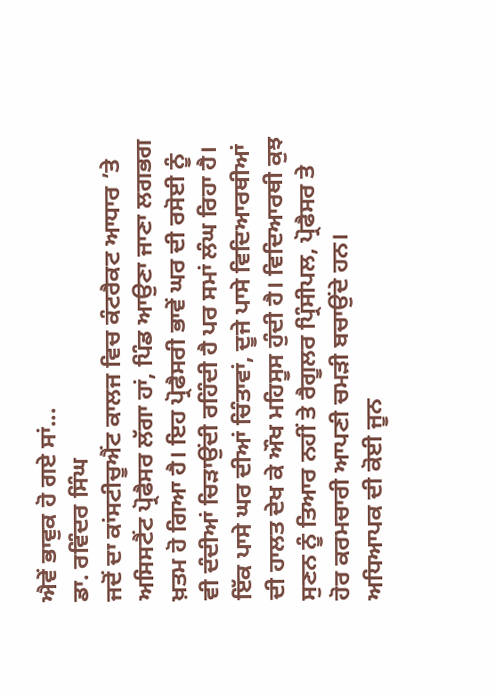ਐਵੇਂ ਭਾਵੁਕ ਹੋ ਗਏ ਸਾਂ...
ਡਾ. ਰਵਿੰਦਰ ਸਿੰਘ
ਜਦੋਂ ਦਾ ਕਾਂਸਟੀਚੂਐਂਟ ਕਾਲਜ ਵਿਚ ਕੰਟਰੈਕਟ ਆਧਾਰ ’ਤੇ ਅਸਿਸਟੈਂਟ ਪ੍ਰੋਫੈਸਰ ਲੱਗਾ ਹਾਂ, ਪਿੰਡ ਆਉਣਾ ਜਾਣਾ ਲਗਭਗ ਖ਼ਤਮ ਹੋ ਗਿਆ ਹੈ। ਇਹ ਪ੍ਰੋਫੈਸਰੀ ਭਾਵੇਂ ਘਰ ਦੀ ਰਸੋਈ ਨੂੰ ਵੀ ਦੰਦੀਆਂ ਚਿੜਾਉਂਦੀ ਰਹਿੰਦੀ ਹੈ ਪਰ ਸਮਾਂ ਲੰਘ ਰਿਹਾ ਹੈ। ਇੱਕ ਪਾਸੇ ਘਰ ਦੀਆਂ ਚਿੰਤਾਵਾਂ, ਦੂਜੇ ਪਾਸੇ ਵਿਦਿਆਰਥੀਆਂ ਦੀ ਹਾਲਤ ਦੇਖ ਕੇ ਔਖ ਮਹਿਸੂਸ ਹੁੰਦੀ ਹੈ। ਵਿਦਿਆਰਥੀ ਕੁਝ ਸੁਣਨ ਨੂੰ ਤਿਆਰ ਨਹੀਂ ਤੇ ਰੈਗੂਲਰ ਪ੍ਰਿੰਸੀਪਲ, ਪ੍ਰੋਫੈਸਰ ਤੇ ਹੋਰ ਕਰਮਚਾਰੀ ਆਪਣੀ ਚਮੜੀ ਬਚਾਉਂਦੇ ਹਨ। ਅਧਿਆਪਕ ਦੀ ਕੋਈ ਜੂਨ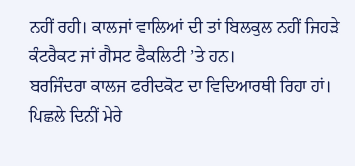ਨਹੀਂ ਰਹੀ। ਕਾਲਜਾਂ ਵਾਲਿਆਂ ਦੀ ਤਾਂ ਬਿਲਕੁਲ ਨਹੀਂ ਜਿਹੜੇ ਕੰਟਰੈਕਟ ਜਾਂ ਗੈਸਟ ਫੈਕਲਿਟੀ ’ਤੇ ਹਨ।
ਬਰਜਿੰਦਰਾ ਕਾਲਜ ਫਰੀਦਕੋਟ ਦਾ ਵਿਦਿਆਰਥੀ ਰਿਹਾ ਹਾਂ। ਪਿਛਲੇ ਦਿਨੀਂ ਮੇਰੇ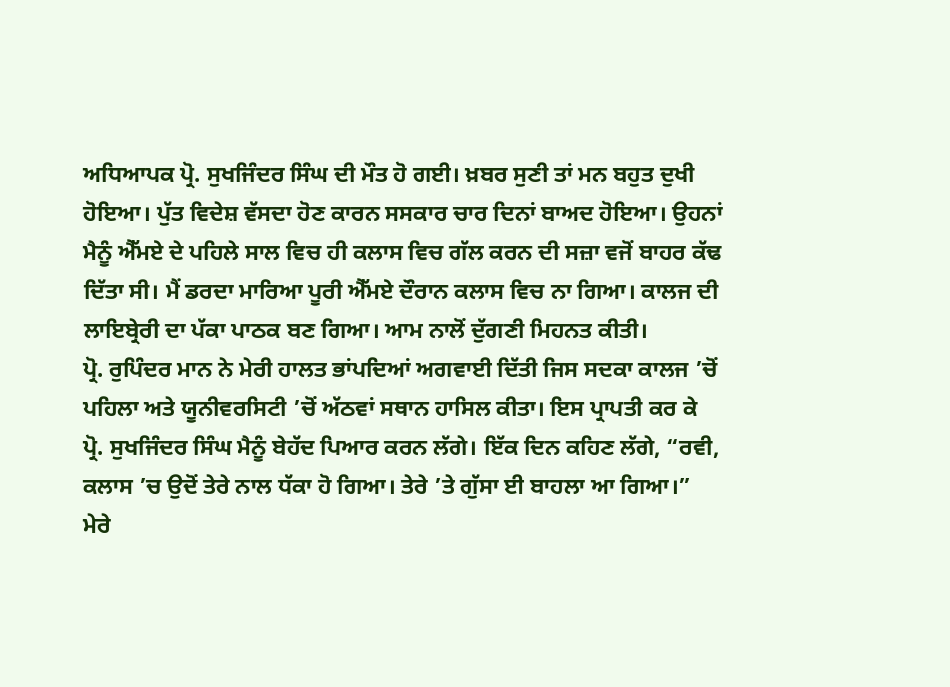ਅਧਿਆਪਕ ਪ੍ਰੋ. ਸੁਖਜਿੰਦਰ ਸਿੰਘ ਦੀ ਮੌਤ ਹੋ ਗਈ। ਖ਼ਬਰ ਸੁਣੀ ਤਾਂ ਮਨ ਬਹੁਤ ਦੁਖੀ ਹੋਇਆ। ਪੁੱਤ ਵਿਦੇਸ਼ ਵੱਸਦਾ ਹੋਣ ਕਾਰਨ ਸਸਕਾਰ ਚਾਰ ਦਿਨਾਂ ਬਾਅਦ ਹੋਇਆ। ਉਹਨਾਂ ਮੈਨੂੰ ਐੱਮਏ ਦੇ ਪਹਿਲੇ ਸਾਲ ਵਿਚ ਹੀ ਕਲਾਸ ਵਿਚ ਗੱਲ ਕਰਨ ਦੀ ਸਜ਼ਾ ਵਜੋਂ ਬਾਹਰ ਕੱਢ ਦਿੱਤਾ ਸੀ। ਮੈਂ ਡਰਦਾ ਮਾਰਿਆ ਪੂਰੀ ਐੱਮਏ ਦੌਰਾਨ ਕਲਾਸ ਵਿਚ ਨਾ ਗਿਆ। ਕਾਲਜ ਦੀ ਲਾਇਬ੍ਰੇਰੀ ਦਾ ਪੱਕਾ ਪਾਠਕ ਬਣ ਗਿਆ। ਆਮ ਨਾਲੋਂ ਦੁੱਗਣੀ ਮਿਹਨਤ ਕੀਤੀ।
ਪ੍ਰੋ. ਰੁਪਿੰਦਰ ਮਾਨ ਨੇ ਮੇਰੀ ਹਾਲਤ ਭਾਂਪਦਿਆਂ ਅਗਵਾਈ ਦਿੱਤੀ ਜਿਸ ਸਦਕਾ ਕਾਲਜ ’ਚੋਂ ਪਹਿਲਾ ਅਤੇ ਯੂਨੀਵਰਸਿਟੀ ’ਚੋਂ ਅੱਠਵਾਂ ਸਥਾਨ ਹਾਸਿਲ ਕੀਤਾ। ਇਸ ਪ੍ਰਾਪਤੀ ਕਰ ਕੇ ਪ੍ਰੋ. ਸੁਖਜਿੰਦਰ ਸਿੰਘ ਮੈਨੂੰ ਬੇਹੱਦ ਪਿਆਰ ਕਰਨ ਲੱਗੇ। ਇੱਕ ਦਿਨ ਕਹਿਣ ਲੱਗੇ, “ਰਵੀ, ਕਲਾਸ ’ਚ ਉਦੋਂ ਤੇਰੇ ਨਾਲ ਧੱਕਾ ਹੋ ਗਿਆ। ਤੇਰੇ ’ਤੇ ਗੁੱਸਾ ਈ ਬਾਹਲਾ ਆ ਗਿਆ।” ਮੇਰੇ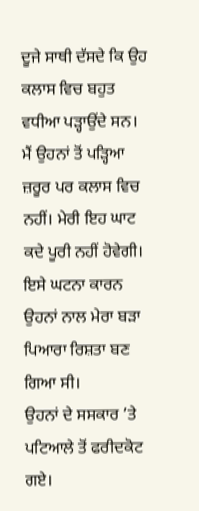ਦੂਜੇ ਸਾਥੀ ਦੱਸਦੇ ਕਿ ਉਹ ਕਲਾਸ ਵਿਚ ਬਹੁਤ ਵਧੀਆ ਪੜ੍ਹਾਉਂਦੇ ਸਨ। ਮੈਂ ਉਹਨਾਂ ਤੋਂ ਪੜ੍ਹਿਆ ਜ਼ਰੂਰ ਪਰ ਕਲਾਸ ਵਿਚ ਨਹੀਂ। ਮੇਰੀ ਇਹ ਘਾਟ ਕਦੇ ਪੂਰੀ ਨਹੀਂ ਹੋਵੇਗੀ। ਇਸੇ ਘਟਨਾ ਕਾਰਨ ਉਹਨਾਂ ਨਾਲ ਮੇਰਾ ਬੜਾ ਪਿਆਰਾ ਰਿਸ਼ਤਾ ਬਣ ਗਿਆ ਸੀ।
ਉਹਨਾਂ ਦੇ ਸਸਕਾਰ ’ਤੇ ਪਟਿਆਲੇ ਤੋਂ ਫਰੀਦਕੋਟ ਗਏ।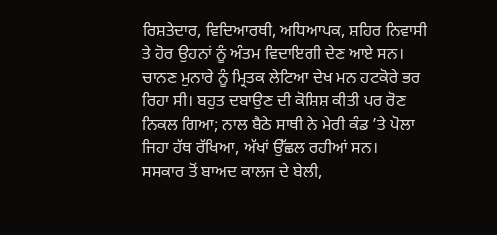ਰਿਸ਼ਤੇਦਾਰ, ਵਿਦਿਆਰਥੀ, ਅਧਿਆਪਕ, ਸ਼ਹਿਰ ਨਿਵਾਸੀ ਤੇ ਹੋਰ ਉਹਨਾਂ ਨੂੰ ਅੰਤਮ ਵਿਦਾਇਗੀ ਦੇਣ ਆਏ ਸਨ। ਚਾਨਣ ਮੁਨਾਰੇ ਨੂੰ ਮ੍ਰਿਤਕ ਲੇਟਿਆ ਦੇਖ ਮਨ ਹਟਕੋਰੇ ਭਰ ਰਿਹਾ ਸੀ। ਬਹੁਤ ਦਬਾਉਣ ਦੀ ਕੋਸ਼ਿਸ਼ ਕੀਤੀ ਪਰ ਰੋਣ ਨਿਕਲ ਗਿਆ; ਨਾਲ ਬੈਠੇ ਸਾਥੀ ਨੇ ਮੇਰੀ ਕੰਡ ’ਤੇ ਪੋਲਾ ਜਿਹਾ ਹੱਥ ਰੱਖਿਆ, ਅੱਖਾਂ ਉੱਛਲ ਰਹੀਆਂ ਸਨ।
ਸਸਕਾਰ ਤੋਂ ਬਾਅਦ ਕਾਲਜ ਦੇ ਬੇਲੀ,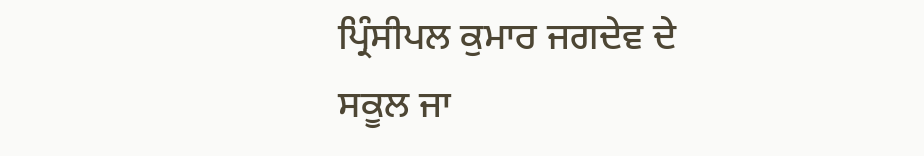ਪ੍ਰਿੰਸੀਪਲ ਕੁਮਾਰ ਜਗਦੇਵ ਦੇ ਸਕੂਲ ਜਾ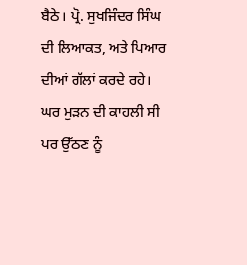ਬੈਠੇ। ਪ੍ਰੋ. ਸੁਖਜਿੰਦਰ ਸਿੰਘ ਦੀ ਲਿਆਕਤ, ਅਤੇ ਪਿਆਰ ਦੀਆਂ ਗੱਲਾਂ ਕਰਦੇ ਰਹੇ। ਘਰ ਮੁੜਨ ਦੀ ਕਾਹਲੀ ਸੀ ਪਰ ਉੱਠਣ ਨੂੰ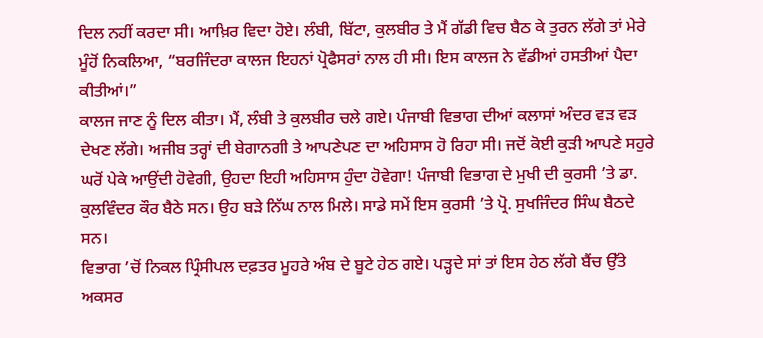ਦਿਲ ਨਹੀਂ ਕਰਦਾ ਸੀ। ਆਖ਼ਿਰ ਵਿਦਾ ਹੋਏ। ਲੰਬੀ, ਬਿੱਟਾ, ਕੁਲਬੀਰ ਤੇ ਮੈਂ ਗੱਡੀ ਵਿਚ ਬੈਠ ਕੇ ਤੁਰਨ ਲੱਗੇ ਤਾਂ ਮੇਰੇ ਮੂੰਹੋਂ ਨਿਕਲਿਆ, “ਬਰਜਿੰਦਰਾ ਕਾਲਜ ਇਹਨਾਂ ਪ੍ਰੋਫੈਸਰਾਂ ਨਾਲ ਹੀ ਸੀ। ਇਸ ਕਾਲਜ ਨੇ ਵੱਡੀਆਂ ਹਸਤੀਆਂ ਪੈਦਾ ਕੀਤੀਆਂ।”
ਕਾਲਜ ਜਾਣ ਨੂੰ ਦਿਲ ਕੀਤਾ। ਮੈਂ, ਲੰਬੀ ਤੇ ਕੁਲਬੀਰ ਚਲੇ ਗਏ। ਪੰਜਾਬੀ ਵਿਭਾਗ ਦੀਆਂ ਕਲਾਸਾਂ ਅੰਦਰ ਵੜ ਵੜ ਦੇਖਣ ਲੱਗੇ। ਅਜੀਬ ਤਰ੍ਹਾਂ ਦੀ ਬੇਗਾਨਗੀ ਤੇ ਆਪਣੇਪਣ ਦਾ ਅਹਿਸਾਸ ਹੋ ਰਿਹਾ ਸੀ। ਜਦੋਂ ਕੋਈ ਕੁੜੀ ਆਪਣੇ ਸਹੁਰੇ ਘਰੋਂ ਪੇਕੇ ਆਉਂਦੀ ਹੋਵੇਗੀ, ਉਹਦਾ ਇਹੀ ਅਹਿਸਾਸ ਹੁੰਦਾ ਹੋਵੇਗਾ! ਪੰਜਾਬੀ ਵਿਭਾਗ ਦੇ ਮੁਖੀ ਦੀ ਕੁਰਸੀ ’ਤੇ ਡਾ. ਕੁਲਵਿੰਦਰ ਕੌਰ ਬੈਠੇ ਸਨ। ਉਹ ਬੜੇ ਨਿੱਘ ਨਾਲ ਮਿਲੇ। ਸਾਡੇ ਸਮੇਂ ਇਸ ਕੁਰਸੀ ’ਤੇ ਪ੍ਰੋ. ਸੁਖਜਿੰਦਰ ਸਿੰਘ ਬੈਠਦੇ ਸਨ।
ਵਿਭਾਗ ’ਚੋਂ ਨਿਕਲ ਪ੍ਰਿੰਸੀਪਲ ਦਫ਼ਤਰ ਮੂਹਰੇ ਅੰਬ ਦੇ ਬੂਟੇ ਹੇਠ ਗਏ। ਪੜ੍ਹਦੇ ਸਾਂ ਤਾਂ ਇਸ ਹੇਠ ਲੱਗੇ ਬੈਂਚ ਉੱਤੇ ਅਕਸਰ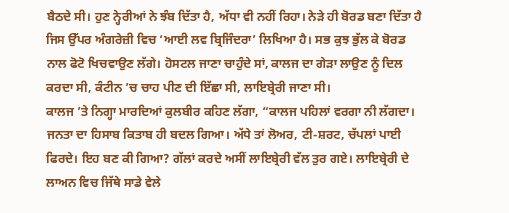ਬੈਠਦੇ ਸੀ। ਹੁਣ ਨ੍ਹੇਰੀਆਂ ਨੇ ਝੰਬ ਦਿੱਤਾ ਹੈ, ਅੱਧਾ ਵੀ ਨਹੀਂ ਰਿਹਾ। ਨੇੜੇ ਹੀ ਬੋਰਡ ਬਣਾ ਦਿੱਤਾ ਹੈ ਜਿਸ ਉੱਪਰ ਅੰਗਰੇਜ਼ੀ ਵਿਚ ‘ਆਈ ਲਵ ਬ੍ਰਿਜਿੰਦਰਾ’ ਲਿਖਿਆ ਹੈ। ਸਭ ਕੁਝ ਭੁੱਲ ਕੇ ਬੋਰਡ ਨਾਲ ਫੋਟੋ ਖਿਚਵਾਉਣ ਲੱਗੇ। ਹੋਸਟਲ ਜਾਣਾ ਚਾਹੁੰਦੇ ਸਾਂ, ਕਾਲਜ ਦਾ ਗੇੜਾ ਲਾਉਣ ਨੂੰ ਦਿਲ ਕਰਦਾ ਸੀ, ਕੰਟੀਨ ’ਚ ਚਾਹ ਪੀਣ ਦੀ ਇੱਛਾ ਸੀ, ਲਾਇਬ੍ਰੇਰੀ ਜਾਣਾ ਸੀ।
ਕਾਲਜ ’ਤੇ ਨਿਗ੍ਹਾ ਮਾਰਦਿਆਂ ਕੁਲਬੀਰ ਕਹਿਣ ਲੱਗਾ, “ਕਾਲਜ ਪਹਿਲਾਂ ਵਰਗਾ ਨੀ ਲੱਗਦਾ। ਜਨਤਾ ਦਾ ਹਿਸਾਬ ਕਿਤਾਬ ਹੀ ਬਦਲ ਗਿਆ। ਅੱਧੇ ਤਾਂ ਲੋਅਰ, ਟੀ-ਸ਼ਰਟ, ਚੱਪਲਾਂ ਪਾਈ ਫਿਰਦੇ। ਇਹ ਬਣ ਕੀ ਗਿਆ? ਗੱਲਾਂ ਕਰਦੇ ਅਸੀਂ ਲਾਇਬ੍ਰੇਰੀ ਵੱਲ ਤੁਰ ਗਏ। ਲਾਇਬ੍ਰੇਰੀ ਦੇ ਲਾਅਨ ਵਿਚ ਜਿੱਥੇ ਸਾਡੇ ਵੇਲੇ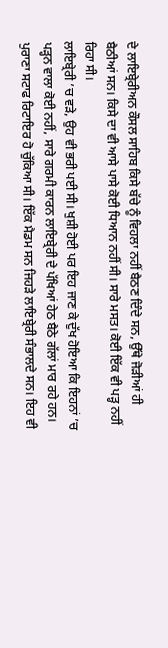ਦੇ ਲਾਇਬ੍ਰੇਰੀਅਨ ਕੌਸਲ ਸਾਹਿਬ ਕਿਸੇ ਬੱਚੇ ਨੂੰ ਵਿਹਲਾ ਨਹੀਂ ਬੈਠਣ ਦਿੰਦੇ ਸਨ, ਉੱਥੇ ਜੋੜੀਆਂ ਹੀ ਬੈਠੀਆਂ ਸਨ। ਕਿਸੇ ਦਾ ਵੀ ਆਸੇ ਪਾਸੇ ਕੋਈ ਧਿਆਨ ਨਹੀਂ ਸੀ। ਸਾਰੇ ਮਸਤ। ਕੋਈ ਇੱਕ ਵੀ ਪੜ੍ਹ ਨਹੀਂ ਰਿਹਾ ਸੀ।
ਲਾਇਬ੍ਰੇਰੀ ’ਚ ਵੜੇ, ਉਹ ਵੀ ਭਰੀ ਪਈ ਸੀ। ਖੁਸ਼ੀ ਹੋਈ ਪਰ ਇਹ ਜਾਣ ਕੇ ਦੁੱਖ ਹੋਇਆ ਕਿ ਇਹਨਾਂ ’ਚ ਪੜ੍ਹਨ ਵਾਲਾ ਕੋਈ ਨਹੀਂ, ਸਾਰੇ ਗਰਮੀ ਕਾਰਨ ਲਾਇਬ੍ਰੇਰੀ ਦੇ ਪੱਖਿਆਂ ਹੇਠ ਬੈਠੇ ਗੱਲਾਂ ਮਾਰ ਰਹੇ ਹਨ। ਪੁਰਾਣਾ ਸਟਾਫ ਰਿਟਾਇਰ ਹੋ ਚੁੱਕਿਆ ਸੀ। ਇੱਕ ਮੈਡਮ ਸਨ ਜਿਹੜੇ ਲਾਇਬ੍ਰੇਰੀ ਸੰਭਾਲਦੇ ਸਨ। ਇਹ ਵੀ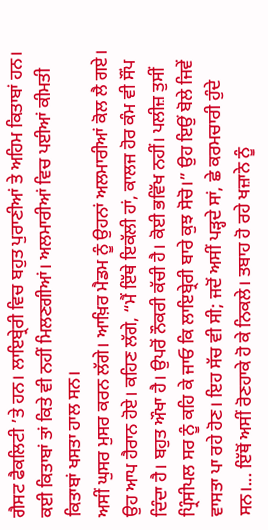ਗੈਸਟ ਫੈਕਲਿਟੀ ’ਤੇ ਹਨ। ਲਾਇਬ੍ਰੇਰੀ ਵਿਚ ਬਹੁਤ ਪੁਰਾਣੀਆਂ ਤੇ ਅਹਿਮ ਕਿਤਾਬਾਂ ਹਨ। ਕਈ ਕਿਤਾਬਾਂ ਤਾਂ ਕਿਤੇ ਵੀ ਨਹੀਂ ਮਿਲਣਗੀਆਂ। ਅਲਮਾਰੀਆਂ ਵਿਚ ਪਈਆਂ ਕੀਮਤੀ ਕਿਤਾਬਾਂ ਖਸਤਾ ਹਾਲ ਸਨ।
ਅਸੀਂ ਘੁਸਰ ਮੁਸਰ ਕਰਨ ਲੱਗੇ। ਆਖ਼ਿਰ ਮੈਡਮ ਨੂੰ ਉਹਨਾਂ ਅਲਮਾਰੀਆਂ ਕੋਲ ਲੈ ਗਏ। ਉਹ ਆਪ ਹੈਰਾਨ ਹੋਏ। ਕਹਿਣ ਲੱਗੇ, “ਮੈਂ ਇੱਥੇ ਇਕੱਲੀ ਹਾਂ, ਕਾਲਜ ਹੋਰ ਕੰਮ ਵੀ ਸੌਂਪ ਦਿੰਦਾ ਹੈ। ਬਹੁਤ ਔਖਾ ਹੈ। ਉਪਰੋਂ ਨੌਕਰੀ ਕੱਚੀ ਹੈ। ਕੋਈ ਭਵਿੱਖ ਨਹੀਂ। ਪਲੀਜ਼ ਤੁਸੀਂ ਪ੍ਰਿੰਸੀਪਲ ਸਰ ਨੂੰ ਕਹਿ ਕੇ ਜਾਓ ਕਿ ਲਾਇਬ੍ਰੇਰੀ ਬਾਰੇ ਕੁਝ ਸੋਚੋ।” ਉਹ ਇਉਂ ਬੋਲੇ ਜਿਵੇਂ ਵਾਸਤਾ ਪਾ ਰਹੇ ਹੋਣ। ਇਹ ਸੱਚ ਵੀ ਸੀ; ਜਦੋਂ ਅਸੀਂ ਪੜ੍ਹਦੇ ਸਾਂ, ਛੇ ਕਰਮਚਾਰੀ ਹੁੰਦੇ ਸਨ।... ਇੱਥੋਂ ਅਸੀਂ ਰੋਣਹਾਕੇ ਹੋ ਕੇ ਨਿਕਲੇ। ਤਬਾਹ ਹੋ ਰਹੇ ਖਜ਼ਾਨੇ ਨੂੰ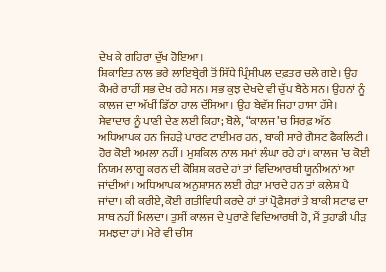ਦੇਖ ਕੇ ਗਹਿਰਾ ਦੁੱਖ ਹੋਇਆ।
ਸ਼ਿਕਾਇਤ ਨਾਲ ਭਰੇ ਲਾਇਬ੍ਰੇਰੀ ਤੋਂ ਸਿੱਧੇ ਪ੍ਰਿੰਸੀਪਲ ਦਫ਼ਤਰ ਚਲੇ ਗਏ। ਉਹ ਕੈਮਰੇ ਰਾਹੀਂ ਸਭ ਦੇਖ ਰਹੇ ਸਨ। ਸਭ ਕੁਝ ਦੇਖਦੇ ਵੀ ਚੁੱਪ ਬੈਠੇ ਸਨ। ਉਹਨਾਂ ਨੂੰ ਕਾਲਜ ਦਾ ਅੱਖੀਂ ਡਿੱਠਾ ਹਾਲ ਦੱਸਿਆ। ਉਹ ਬੇਵੱਸ ਜਿਹਾ ਹਾਸਾ ਹੱਸੇ। ਸੇਵਾਦਾਰ ਨੂੰ ਪਾਣੀ ਦੇਣ ਲਈ ਕਿਹਾ; ਬੋਲੇ, “ਕਾਲਜ ’ਚ ਸਿਰਫ਼ ਅੱਠ ਅਧਿਆਪਕ ਹਨ ਜਿਹੜੇ ਪਾਰਟ ਟਾਈਮਰ ਹਨ, ਬਾਕੀ ਸਾਰੇ ਗੈਸਟ ਫੈਕਲਿਟੀ। ਹੋਰ ਕੋਈ ਅਮਲਾ ਨਹੀਂ। ਮੁਸ਼ਕਿਲ ਨਾਲ ਸਮਾਂ ਲੰਘਾ ਰਹੇ ਹਾਂ। ਕਾਲਜ ’ਚ ਕੋਈ ਨਿਯਮ ਲਾਗੂ ਕਰਨ ਦੀ ਕੋਸ਼ਿਸ਼ ਕਰਦੇ ਹਾਂ ਤਾਂ ਵਿਦਿਆਰਥੀ ਯੂਨੀਅਨਾਂ ਆ ਜਾਂਦੀਆਂ। ਅਧਿਆਪਕ ਅਨੁਸ਼ਾਸਨ ਲਈ ਗੇੜਾ ਮਾਰਦੇ ਹਨ ਤਾਂ ਕਲੇਸ਼ ਪੈ ਜਾਂਦਾ। ਕੀ ਕਰੀਏ, ਕੋਈ ਗਤੀਵਿਧੀ ਕਰਦੇ ਹਾਂ ਤਾਂ ਪ੍ਰੋਫੈਸਰਾਂ ਤੇ ਬਾਕੀ ਸਟਾਫ ਦਾ ਸਾਥ ਨਹੀਂ ਮਿਲਦਾ। ਤੁਸੀਂ ਕਾਲਜ ਦੇ ਪੁਰਾਣੇ ਵਿਦਿਆਰਥੀ ਹੋ, ਮੈਂ ਤੁਹਾਡੀ ਪੀੜ ਸਮਝਦਾ ਹਾਂ। ਮੇਰੇ ਵੀ ਚੀਸ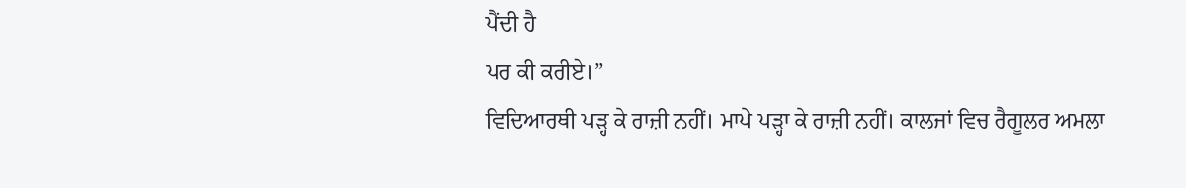ਪੈਂਦੀ ਹੈ
ਪਰ ਕੀ ਕਰੀਏ।”
ਵਿਦਿਆਰਥੀ ਪੜ੍ਹ ਕੇ ਰਾਜ਼ੀ ਨਹੀਂ। ਮਾਪੇ ਪੜ੍ਹਾ ਕੇ ਰਾਜ਼ੀ ਨਹੀਂ। ਕਾਲਜਾਂ ਵਿਚ ਰੈਗੂਲਰ ਅਮਲਾ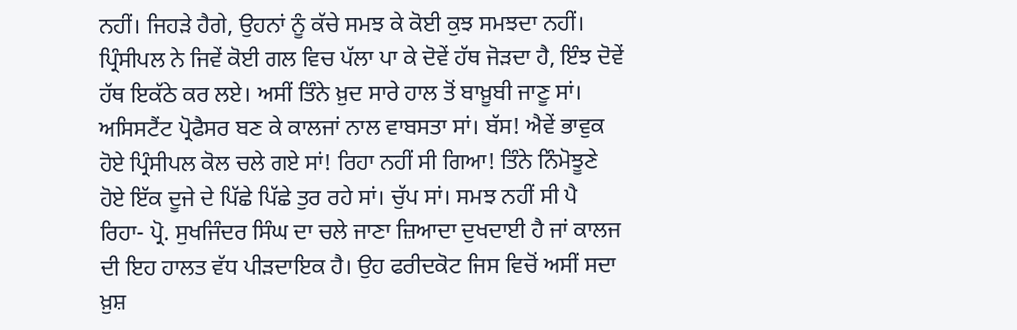ਨਹੀਂ। ਜਿਹੜੇ ਹੈਗੇ, ਉਹਨਾਂ ਨੂੰ ਕੱਚੇ ਸਮਝ ਕੇ ਕੋਈ ਕੁਝ ਸਮਝਦਾ ਨਹੀਂ। ਪ੍ਰਿੰਸੀਪਲ ਨੇ ਜਿਵੇਂ ਕੋਈ ਗਲ ਵਿਚ ਪੱਲਾ ਪਾ ਕੇ ਦੋਵੇਂ ਹੱਥ ਜੋੜਦਾ ਹੈ, ਇੰਝ ਦੋਵੇਂ ਹੱਥ ਇਕੱਠੇ ਕਰ ਲਏ। ਅਸੀਂ ਤਿੰਨੇ ਖ਼ੁਦ ਸਾਰੇ ਹਾਲ ਤੋਂ ਬਾਖ਼ੂਬੀ ਜਾਣੂ ਸਾਂ। ਅਸਿਸਟੈਂਟ ਪ੍ਰੋਫੈਸਰ ਬਣ ਕੇ ਕਾਲਜਾਂ ਨਾਲ ਵਾਬਸਤਾ ਸਾਂ। ਬੱਸ! ਐਵੇਂ ਭਾਵੁਕ ਹੋਏ ਪ੍ਰਿੰਸੀਪਲ ਕੋਲ ਚਲੇ ਗਏ ਸਾਂ! ਰਿਹਾ ਨਹੀਂ ਸੀ ਗਿਆ! ਤਿੰਨੇ ਨਿੰਮੋਝੂਣੇ ਹੋਏ ਇੱਕ ਦੂਜੇ ਦੇ ਪਿੱਛੇ ਪਿੱਛੇ ਤੁਰ ਰਹੇ ਸਾਂ। ਚੁੱਪ ਸਾਂ। ਸਮਝ ਨਹੀਂ ਸੀ ਪੈ ਰਿਹਾ- ਪ੍ਰੋ. ਸੁਖਜਿੰਦਰ ਸਿੰਘ ਦਾ ਚਲੇ ਜਾਣਾ ਜ਼ਿਆਦਾ ਦੁਖਦਾਈ ਹੈ ਜਾਂ ਕਾਲਜ ਦੀ ਇਹ ਹਾਲਤ ਵੱਧ ਪੀੜਦਾਇਕ ਹੈ। ਉਹ ਫਰੀਦਕੋਟ ਜਿਸ ਵਿਚੋਂ ਅਸੀਂ ਸਦਾ ਖ਼ੁਸ਼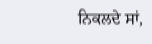ਨਿਕਲਦੇ ਸਾਂ,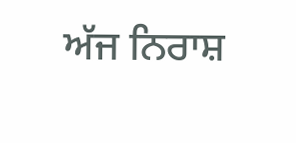ਅੱਜ ਨਿਰਾਸ਼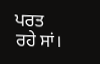ਪਰਤ ਰਹੇ ਸਾਂ।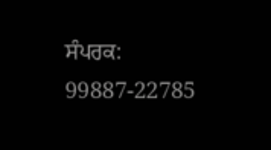ਸੰਪਰਕ: 99887-22785